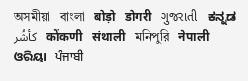অসমীয়া   বাংলা   बोड़ो   डोगरी   ગુજરાતી   ಕನ್ನಡ   كأشُر   कोंकणी   संथाली   মনিপুরি   नेपाली   ଓରିୟା   ਪੰਜਾਬੀ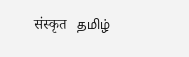संस्कृत   தமிழ்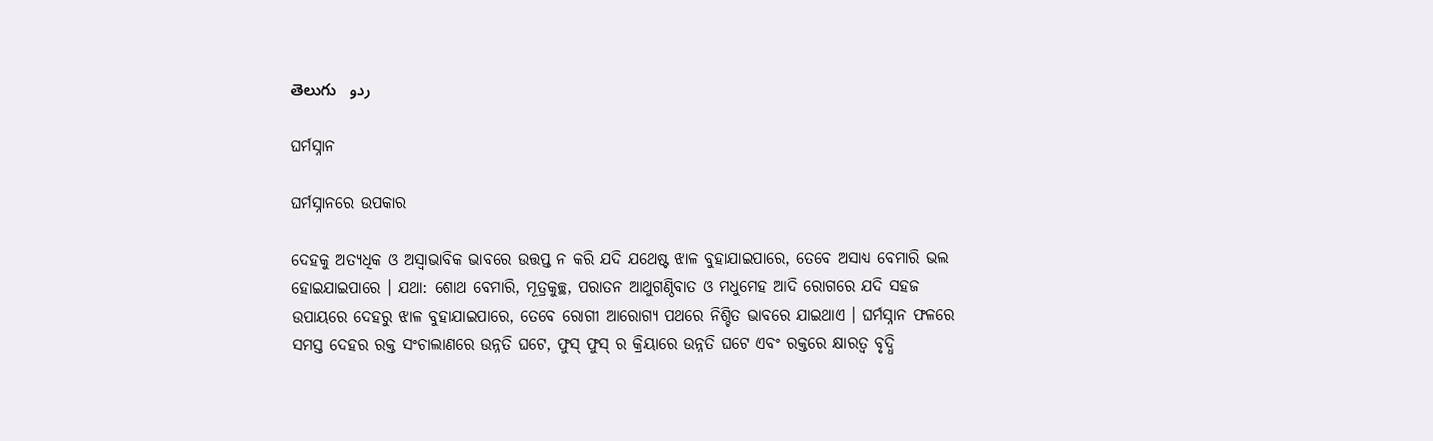తెలుగు   ردو

ଘର୍ମସ୍ନାନ

ଘର୍ମସ୍ନାନରେ ଉପକାର

ଦେହକୁ ଅତ୍ୟଧିକ ଓ ଅସ୍ଵାଭାବିକ ଭାବରେ ଉତ୍ତପ୍ତ ନ କରି ଯଦି ଯଥେଷ୍ଟ ଝାଳ ବୁହାଯାଇପାରେ, ତେବେ ଅସାଧ୍ୟ ବେମାରି ଭଲ ହୋଇଯାଇପାରେ । ଯଥା: ଶୋଥ ବେମାରି, ମୂତ୍ରକୁଚ୍ଛ, ପରାତନ ଆଥୁଗଣ୍ଠିବାତ ଓ ମଧୁମେହ ଆଦି ରୋଗରେ ଯଦି ସହଜ ଉପାୟରେ ଦେହରୁ ଝାଳ ବୁହାଯାଇପାରେ, ତେବେ ରୋଗୀ ଆରୋଗ୍ୟ ପଥରେ ନିଶ୍ଚିତ ଭାବରେ ଯାଇଥାଏ । ଘର୍ମସ୍ନାନ ଫଳରେ ସମସ୍ତ ଦେହର ରକ୍ତ ସଂଚାଲାଣରେ ଉନ୍ନତି ଘଟେ, ଫୁସ୍ ଫୁସ୍ ର କ୍ରିୟାରେ ଉନ୍ନତି ଘଟେ ଏବଂ ରକ୍ତରେ କ୍ଷାରତ୍ଵ ବୃଦ୍ଧି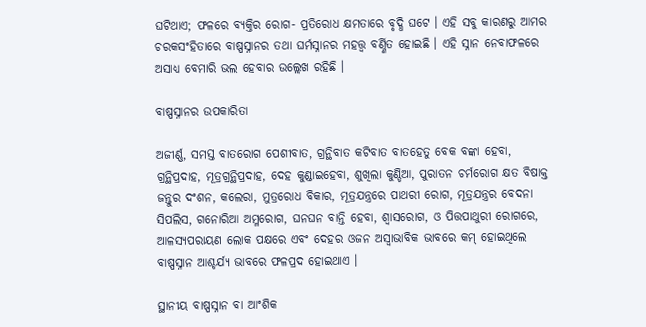ଘଟିଥାଏ; ଫଳରେ ବ୍ୟକ୍ତିର ରୋଗ- ପ୍ରତିରୋଧ କ୍ଷମତାରେ ବୃଦ୍ଧି ଘଟେ । ଏହି ସବୁ କାରଣରୁ ଆମର ଚରକସଂହିତାରେ ବାଷ୍ପସ୍ନାନର ତଥା ଘର୍ମସ୍ନାନର ମହତ୍ତ୍ଵ ବର୍ଣ୍ଣିତ ହୋଇଛି । ଏହି ସ୍ନାନ ନେବାଫଳରେ ଅସାଧ୍ୟ ବେମାରି ଭଲ ହେବାର ଉଲ୍ଲେଖ ରହିଛି ।

ବାଷ୍ପସ୍ନାନର ଉପକାରିତା

ଅଜୀର୍ଣ୍ଣ, ସମସ୍ତ ବାତରୋଗ ପେଶୀବାତ, ଗ୍ରନ୍ଥିବାତ କଟିବାତ ବାତହେତୁ ବେକ ବଙ୍କା ହେବା, ଗ୍ରନ୍ଥିପ୍ରଦାହ, ମୂତ୍ରଗ୍ରନ୍ଥିପ୍ରଦାହ, ଦେହ କୁଣ୍ଡାଇହେବା, ଶୁଖିଲା କୁଣ୍ଡିଆ, ପୁରାତନ ଚର୍ମରୋଗ କ୍ଷତ ବିଷାକ୍ତ ଜନ୍ତୁର ଦଂଶନ, କଲେରା, ମୁତ୍ରରୋଧ ବିକାର, ମୂତ୍ରଯନ୍ତ୍ରରେ ପାଥରୀ ରୋଗ, ମୂତ୍ରଯନ୍ତ୍ରର ବେଦନା ସିପଲିସ, ଗନୋରିଆ ଅମ୍ଳରୋଗ, ଘନଘନ ବାନ୍ତି ହେବା, ଶ୍ଵାସରୋଗ, ଓ ପିତ୍ତପାଥୁରୀ ରୋଗରେ, ଆଳସ୍ୟପରାୟଣ ଲୋକ ପକ୍ଷରେ ଏବଂ ଦେହର ଓଜନ ଅସ୍ଵାଭାବିକ ଭାବରେ କମ୍ ହୋଇଥିଲେ ବାଷ୍ପସ୍ନାନ ଆଶ୍ଚର୍ଯ୍ୟ ଭାବରେ ଫଳପ୍ରଦ ହୋଇଥାଏ ।

ସ୍ଥାନୀୟ ବାଷ୍ପସ୍ନାନ ବା ଆଂଶିକ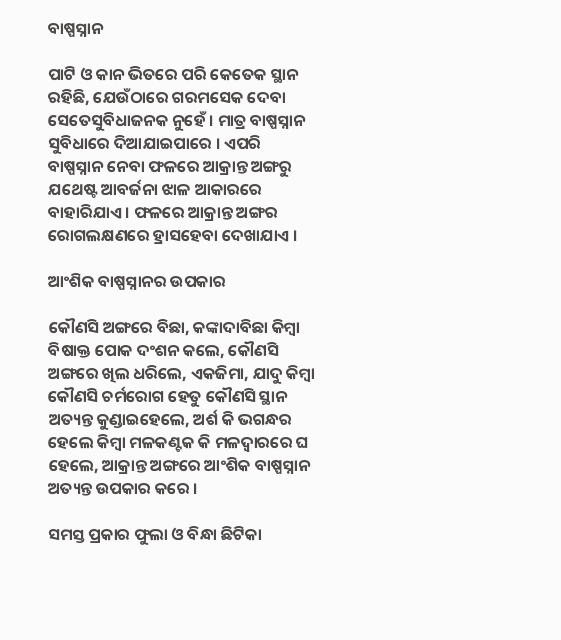ବାଷ୍ପସ୍ନାନ

ପାଟି ଓ କାନ ଭିତରେ ପରି କେତେକ ସ୍ଥାନ ରହିଛି, ଯେଉଁଠାରେ ଗରମସେକ ଦେବା ସେତେସୁବିଧାଜନକ ନୁହେଁ । ମାତ୍ର ବାଷ୍ପସ୍ନାନ ସୁବିଧାରେ ଦିଆଯାଇପାରେ । ଏପରି ବାଷ୍ପସ୍ନାନ ନେବା ଫଳରେ ଆକ୍ରାନ୍ତ ଅଙ୍ଗରୁ ଯଥେଷ୍ଟ ଆବର୍ଜନା ଝାଳ ଆକାରରେ ବାହାରିଯାଏ । ଫଳରେ ଆକ୍ରାନ୍ତ ଅଙ୍ଗର ରୋଗଲକ୍ଷଣରେ ହ୍ରାସହେବା ଦେଖାଯାଏ ।

ଆଂଶିକ ବାଷ୍ପସ୍ନାନର ଉପକାର

କୌଣସି ଅଙ୍ଗରେ ବିଛା, କଙ୍କାଦାବିଛା କିମ୍ବା ବିଷାକ୍ତ ପୋକ ଦଂଶନ କଲେ, କୌଣସି ଅଙ୍ଗରେ ଖିଲ ଧରିଲେ, ଏକଜିମା, ଯାଦୁ କିମ୍ବା କୌଣସି ଚର୍ମରୋଗ ହେତୁ କୌଣସି ସ୍ଥାନ ଅତ୍ୟନ୍ତ କୁଣ୍ଡାଇହେଲେ, ଅର୍ଶ କି ଭଗନ୍ଧର ହେଲେ କିମ୍ବା ମଳକଣ୍ଟକ କି ମଳଦ୍ଵାରରେ ଘ ହେଲେ, ଆକ୍ରାନ୍ତ ଅଙ୍ଗରେ ଆଂଶିକ ବାଷ୍ପସ୍ନାନ ଅତ୍ୟନ୍ତ ଉପକାର କରେ ।

ସମସ୍ତ ପ୍ରକାର ଫୁଲା ଓ ବିନ୍ଧା ଛିଟିକା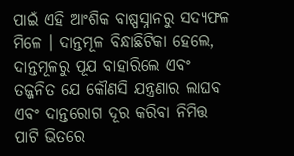ପାଇଁ ଏହି ଆଂଶିକ ବାଷ୍ପସ୍ନାନରୁ ସଦ୍ୟଫଳ ମିଳେ । ଦାନ୍ତମୂଳ ବିନ୍ଧାଛିଟିକା ହେଲେ, ଦାନ୍ତମୂଳରୁ ପୂଯ ବାହାରିଲେ ଏବଂ ତଜ୍ଜନିତ ଯେ କୌଣସି ଯନ୍ତ୍ରଣାର ଲାଘବ ଏବଂ ଦାନ୍ତରୋଗ ଦୂର କରିବା ନିମିତ୍ତ ପାଟି ଭିତରେ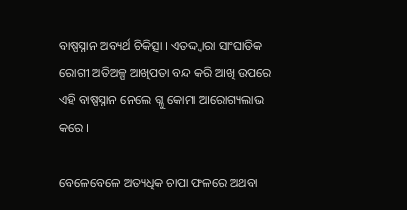ବାଷ୍ପସ୍ନାନ ଅବ୍ୟର୍ଥ ଚିକିତ୍ସା । ଏତଦ୍ଦ୍ଵାରା ସାଂଘାତିକ ରୋଗୀ ଅତିଅଳ୍ପ ଆଖିପତା ବନ୍ଦ କରି ଆଖି ଉପରେ ଏହି ବାଷ୍ପସ୍ନାନ ନେଲେ ଗ୍ଳୁ କୋମା ଆରୋଗ୍ୟଲାଭ କରେ ।

ବେଳେବେଳେ ଅତ୍ୟଧିକ ଚାପା ଫଳରେ ଅଥବା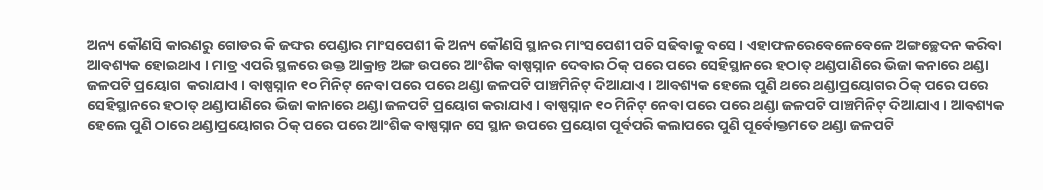ଅନ୍ୟ କୌଣସି କାରଣରୁ ଗୋଡର କି ଜଙ୍ଘର ପେଣ୍ଡାର ମାଂସପେଶୀ କି ଅନ୍ୟ କୌଣସି ସ୍ଥାନର ମାଂସପେଶୀ ପଚି ସଢିବାକୁ ବସେ । ଏହାଫଳରେବେଳେବେଳେ ଅଙ୍ଗଚ୍ଛେଦନ କରିବା ଆବଶ୍ୟକ ହୋଇଥାଏ । ମାତ୍ର ଏପରି ସ୍ଥଳରେ ଉକ୍ତ ଆକ୍ରାନ୍ତ ଅଙ୍ଗ ଉପରେ ଆଂଶିକ ବାଷ୍ପସ୍ନାନ ଦେବାର ଠିକ୍ ପରେ ପରେ ସେହିସ୍ଥାନରେ ହଠାତ୍ ଥଣ୍ଡପାଣିରେ ଭିଜା କନାରେ ଥଣ୍ଡା ଜଳପଟି ପ୍ରୟୋଗ  କରାଯାଏ । ବାଷ୍ପସ୍ନାନ ୧୦ ମିନିଟ୍ ନେବା ପରେ ପରେ ଥଣ୍ଡା ଜଳପଟି ପାଞ୍ଚମିନିଟ୍ ଦିଆଯାଏ । ଆବଶ୍ୟକ ହେଲେ ପୁଣି ଥରେ ଥଣ୍ଡାପ୍ରୟୋଗର ଠିକ୍ ପରେ ପରେ ସେହିସ୍ଥାନରେ ହଠାତ୍ ଥଣ୍ଡାପାଣିରେ ଭିଜା କାନାରେ ଥଣ୍ଡା ଜଳପଟି ପ୍ରୟୋଗ କରାଯାଏ । ବାଷ୍ପସ୍ନାନ ୧୦ ମିନିଟ୍ ନେବା ପରେ ପରେ ଥଣ୍ଡା ଜଳପଟି ପାଞ୍ଚମିନିଟ୍ ଦିଆଯାଏ । ଆବଶ୍ୟକ ହେଲେ ପୁଣି ଠାରେ ଥଣ୍ଡାପ୍ରୟୋଗର ଠିକ୍ ପରେ ପରେ ଆଂଶିକ ବାଷ୍ପସ୍ନାନ ସେ ସ୍ଥାନ ଉପରେ ପ୍ରୟୋଗ ପୂର୍ବପରି କଲାପରେ ପୁଣି ପୂର୍ବୋକ୍ତମତେ ଥଣ୍ଡା ଜଳପଟି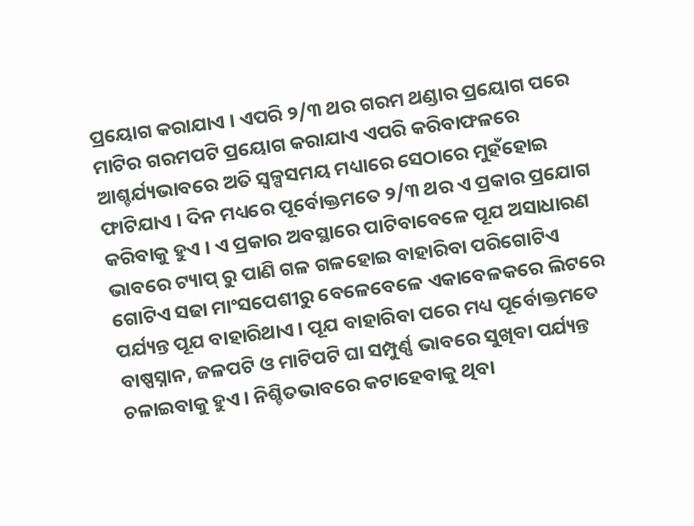ପ୍ରୟୋଗ କରାଯାଏ । ଏପରି ୨/୩ ଥର ଗରମ ଥଣ୍ଡାର ପ୍ରୟୋଗ ପରେ ମାଟିର ଗରମପଟି ପ୍ରୟୋଗ କରାଯାଏ ଏପରି କରିବାଫଳରେ ଆଶ୍ଚର୍ଯ୍ୟଭାବରେ ଅତି ସ୍ୱଳ୍ପସମୟ ମଧ୍ୟାରେ ସେଠାରେ ମୁହଁହୋଇ ଫାଟିଯାଏ । ଦିନ ମଧ୍ୟରେ ପୂର୍ବୋକ୍ତମତେ ୨/୩ ଥର ଏ ପ୍ରକାର ପ୍ରଯୋଗ କରିବାକୁ ହୁଏ । ଏ ପ୍ରକାର ଅବସ୍ଥାରେ ପାଟିବାବେଳେ ପୂଯ ଅସାଧାରଣ ଭାବରେ ଟ୍ୟାପ୍ ରୁ ପାଣି ଗଳ ଗଳହୋଇ ବାହାରିବା ପରିଗୋଟିଏ ଗୋଟିଏ ସଢା ମାଂସପେଶୀରୁ ବେଳେବେଳେ ଏକାବେଳକରେ ଲିଟରେ ପର୍ଯ୍ୟନ୍ତ ପୂଯ ବାହାରିଥାଏ । ପୂଯ ବାହାରିବା ପରେ ମଧ୍ୟ ପୂର୍ବୋକ୍ତମତେ ବାଷ୍ପସ୍ନାନ, ଜଳପଟି ଓ ମାଟିପଟି ଘା ସମ୍ପୁର୍ଣ୍ଣ ଭାବରେ ସୁଖିବା ପର୍ଯ୍ୟନ୍ତ ଚଳାଇବାକୁ ହୁଏ । ନିଶ୍ଚିତଭାବରେ କଟାହେବାକୁ ଥିବା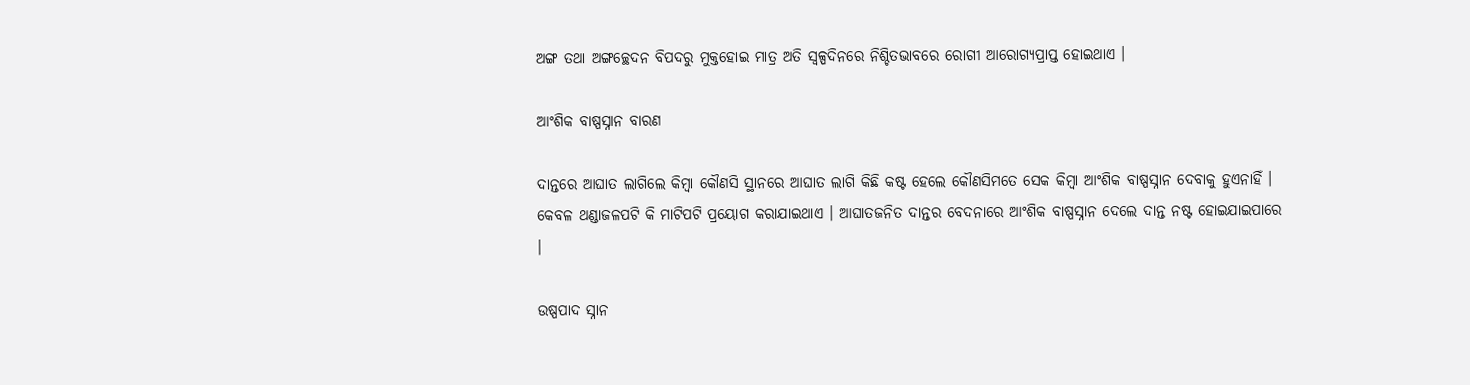ଅଙ୍ଗ ତଥା ଅଙ୍ଗଚ୍ଛେଦନ ବିପଦରୁ ମୁକ୍ତହୋଇ ମାତ୍ର ଅତି ସ୍ୱଳ୍ପଦିନରେ ନିଶ୍ଚିତଭାବରେ ରୋଗୀ ଆରୋଗ୍ୟପ୍ରାପ୍ତ ହୋଇଥାଏ ।

ଆଂଶିକ ବାଷ୍ପସ୍ନାନ ବାରଣ

ଦାନ୍ତରେ ଆଘାତ ଲାଗିଲେ କିମ୍ବା କୌଣସି ସ୍ଥାନରେ ଆଘାତ ଲାଗି କିଛି କଷ୍ଟ ହେଲେ କୌଣସିମତେ ସେକ କିମ୍ବା ଆଂଶିକ ବାଷ୍ପସ୍ନାନ ଦେବାକୁ ହୁଏନାହିଁ । କେବଳ ଥଣ୍ଡାଜଳପଟି କି ମାଟିପଟି ପ୍ରୟୋଗ କରାଯାଇଥାଏ । ଆଘାତଜନିତ ଦାନ୍ତର ବେଦନାରେ ଆଂଶିକ ବାଷ୍ପସ୍ନାନ ଦେଲେ ଦାନ୍ତ ନଷ୍ଟ ହୋଇଯାଇପାରେ ।

ଉଷ୍ପପାଦ ସ୍ନାନ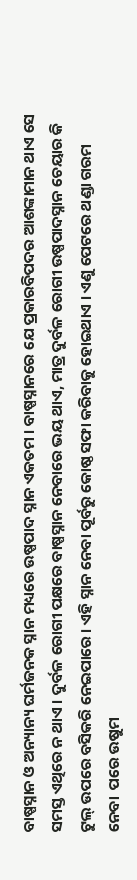ବାଷ୍ପସ୍ନାନ ଓ ଅନ୍ୟାନ୍ୟ ଘର୍ମଜନକ ସ୍ନାନ ମଧ୍ୟରେ ଉଷ୍ପପାଦ ସ୍ନାନ ଏକତମ । ବାଷ୍ପସ୍ନାନରେ ଯେ ପ୍ରକାରବିପଦର ଆଶଙ୍କାମାନ ଥାଏ ସେ ସମସ୍ତ ଏଥିରେ ନ ଥାଏ । ଦୁର୍ବଳ ରୋଗୀ ପକ୍ଷରେ ବାଷ୍ପସ୍ନାନ ନେବାରେ ଭୟ ଥାଏ, ମାତ୍ର ଦୁର୍ବଳ ରୋଗୀ ଉଷ୍ପପାଦସ୍ନାନ ଚେୟାର କି ଟୁଲ୍ ଉପରେ ବସିକରି ନେଇପାରେ । ଏହି ସ୍ନାନ ନେବା ପୂର୍ବରୁ କୋଷ୍ଠ ସଫା କରିବାକୁ ହୋଇଥାଏ । ଏଣୁ ପେଟରେ ଥଣ୍ଡା ଗରମ ନେବା  ପରେ ଉଷୁମ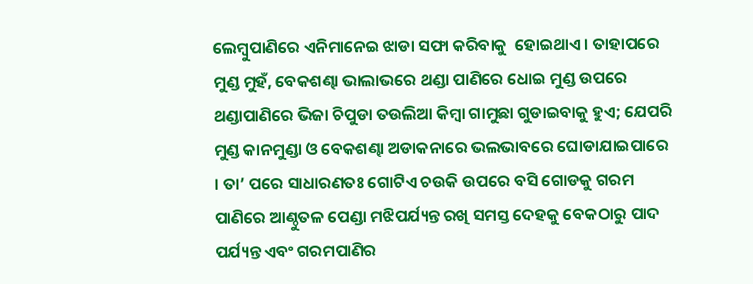ଲେମ୍ବୁପାଣିରେ ଏନିମାନେଇ ଝାଡା ସଫା କରିବାକୁ  ହୋଇଥାଏ । ତାହାପରେ ମୁଣ୍ଡ ମୁହଁ, ବେକଶଣ୍ଢା ଭାଲାଭରେ ଥଣ୍ଡା ପାଣିରେ ଧୋଇ ମୁଣ୍ଡ ଉପରେ ଥଣ୍ଡାପାଣିରେ ଭିଜା ଚିପୁଡା ତଉଲିଆ କିମ୍ବା ଗାମୁଛା ଗୁଡାଇବାକୁ ହୁଏ; ଯେପରି ମୁଣ୍ଡ କାନମୁଣ୍ଡା ଓ ବେକଶଣ୍ଢା ଅଡାକନାରେ ଭଲଭାବରେ ଘୋଡାଯାଇପାରେ । ତା’ ପରେ ସାଧାରଣତଃ ଗୋଟିଏ ଚଉକି ଉପରେ ବସି ଗୋଡକୁ ଗରମ ପାଣିରେ ଆଣ୍ଠୁତଳ ପେଣ୍ଡା ମଝିପର୍ଯ୍ୟନ୍ତ ରଖି ସମସ୍ତ ଦେହକୁ ବେକଠାରୁ ପାଦ ପର୍ଯ୍ୟନ୍ତ ଏବଂ ଗରମପାଣିର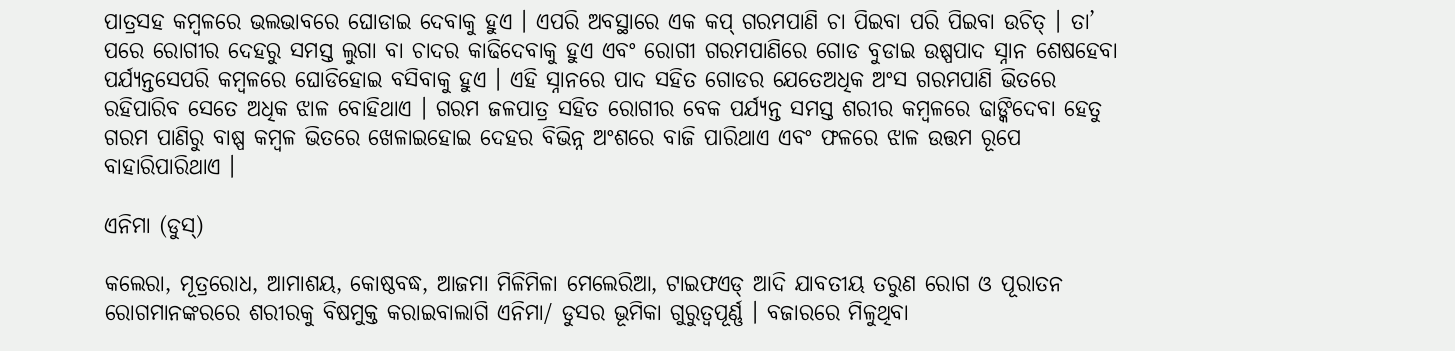ପାତ୍ରସହ କମ୍ବଳରେ ଭଲଭାବରେ ଘୋଡାଇ ଦେବାକୁ ହୁଏ । ଏପରି ଅବସ୍ଥାରେ ଏକ କପ୍ ଗରମପାଣି ଚା ପିଇବା ପରି ପିଇବା ଉଚିତ୍ । ତା’ ପରେ ରୋଗୀର ଦେହରୁ ସମସ୍ତ ଲୁଗା ବା ଚାଦର କାଢିଦେବାକୁ ହୁଏ ଏବଂ ରୋଗୀ ଗରମପାଣିରେ ଗୋଡ ବୁଡାଇ ଉଷ୍ପପାଦ ସ୍ନାନ ଶେଷହେବା ପର୍ଯ୍ୟନ୍ତସେପରି କମ୍ବଳରେ ଘୋଡିହୋଇ ବସିବାକୁ ହୁଏ । ଏହି ସ୍ନାନରେ ପାଦ ସହିତ ଗୋଡର ଯେତେଅଧିକ ଅଂସ ଗରମପାଣି ଭିତରେ ରହିପାରିବ ସେତେ ଅଧିକ ଝାଳ ବୋହିଥାଏ । ଗରମ ଜଳପାତ୍ର ସହିତ ରୋଗୀର ବେକ ପର୍ଯ୍ୟନ୍ତ ସମସ୍ତ ଶରୀର କମ୍ବଳରେ ଢାଙ୍କିଦେବା ହେତୁ ଗରମ ପାଣିରୁ ବାଷ୍ପ କମ୍ବଳ ଭିତରେ ଖେଳାଇହୋଇ ଦେହର ବିଭିନ୍ନ ଅଂଶରେ ବାଜି ପାରିଥାଏ ଏବଂ ଫଳରେ ଝାଳ ଉତ୍ତମ ରୂପେ ବାହାରିପାରିଥାଏ ।

ଏନିମା (ଡୁସ୍)

କଲେରା, ମୂତ୍ରରୋଧ, ଆମାଶୟ, କୋଷ୍ଠବଦ୍ଧ, ଆଜମା ମିଳିମିଳା ମେଲେରିଆ, ଟାଇଫଏଡ୍ ଆଦି ଯାବତୀୟ ତରୁଣ ରୋଗ ଓ ପୂରାତନ ରୋଗମାନଙ୍କରରେ ଶରୀରକୁ ବିଷମୁକ୍ତ କରାଇବାଲାଗି ଏନିମା/ ଡୁସର ଭୂମିକା ଗୁରୁତ୍ଵପୂର୍ଣ୍ଣ । ବଜାରରେ ମିଳୁଥିବା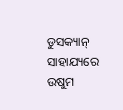ଡୁସକ୍ୟାନ୍ ସାହାଯ୍ୟରେ ଉଷୁମ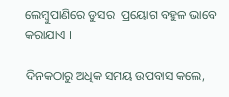ଲେମ୍ବୁପାଣିରେ ଡୁସର  ପ୍ରୟୋଗ ବହୁଳ ଭାବେ କରାଯାଏ ।

ଦିନକଠାରୁ ଅଧିକ ସମୟ ଉପବାସ କଲେ,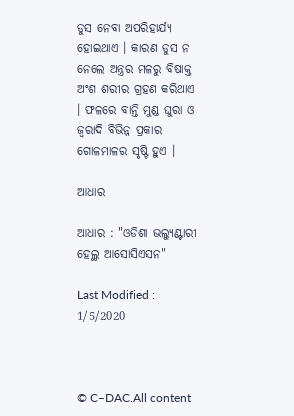ଡୁସ ନେବା ଅପରିହାର୍ଯ୍ୟ ହୋଇଥାଏ । କାରଣ ଡୁସ ନ ନେଲେ ଅନ୍ତ୍ରର ମଳରୁ ବିଷାକ୍ତ ଅଂଶ ଶରୀର ଗ୍ରହଣ କରିଥାଏ । ଫଳରେ ବାନ୍ତି ମୁଣ୍ଡ ଘୁରା ଓ ଜ୍ଵରାଦି ବିଭିନ୍ନ ପ୍ରକାର ଗୋଳମାଳର ସୃଷ୍ଟି ହୁଏ ।

ଆଧାର

ଆଧାର : "ଓଡିଶା ଭଲ୍ୟୁଣ୍ଟାରୀ ହେଲ୍ଥ ଆସୋସିଏସନ"

Last Modified : 1/5/2020



© C–DAC.All content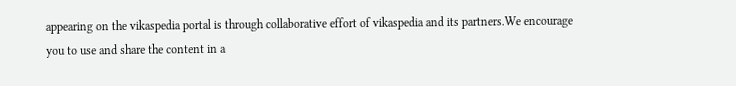appearing on the vikaspedia portal is through collaborative effort of vikaspedia and its partners.We encourage you to use and share the content in a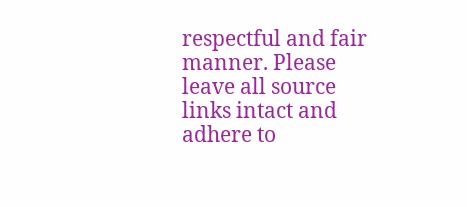respectful and fair manner. Please leave all source links intact and adhere to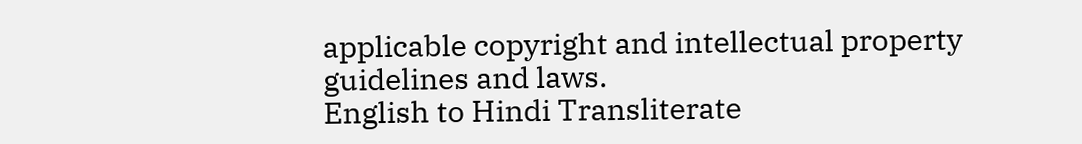applicable copyright and intellectual property guidelines and laws.
English to Hindi Transliterate